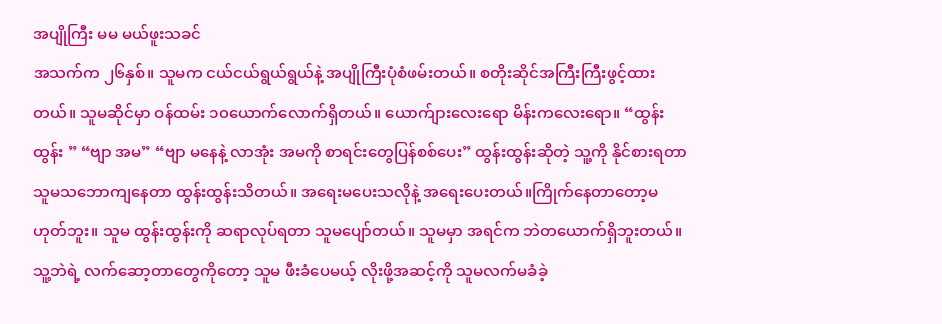အပျိုကြီး မမ မယ်ဖူးသခင်
အသက်က ၂၆နှစ်။ သူမက ငယ်ငယ်ရွယ်ရွယ်နဲ့ အပျိုကြီးပုံစံဖမ်းတယ်။ စတိုးဆိုင်အကြီးကြီးဖွင့်ထားတယ်။ သူမဆိုင်မှာ ဝန်ထမ်း ၁၀ယောက်လောက်ရှိတယ်။ ယောက်ျားလေးရော မိန်းကလေးရော။ “ထွန်းထွန်း ” “ဗျာ အမ” “ဗျာ မနေနဲ့ လာအုံး အမကို စာရင်းတွေပြန်စစ်ပေး” ထွန်းထွန်းဆိုတဲ့ သူ့ကို နိုင်စားရတာ သူမသဘောကျနေတာ ထွန်းထွန်းသိတယ်။ အရေးမပေးသလိုနဲ့ အရေးပေးတယ်။ကြိုက်နေတာတော့မဟုတ်ဘူး။ သူမ ထွန်းထွန်းကို ဆရာလုပ်ရတာ သူမပျော်တယ်။ သူမမှာ အရင်က ဘဲတယောက်ရှိဘူးတယ်။ သူ့ဘဲရဲ့ လက်ဆော့တာတွေကိုတော့ သူမ ဖီးခံပေမယ့် လိုးဖို့အဆင့်ကို သူမလက်မခံခဲ့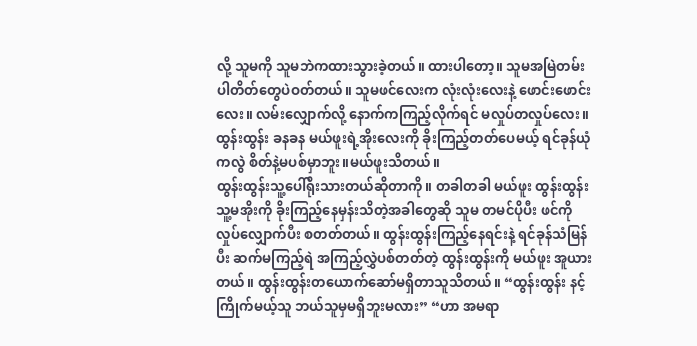လို့ သူမကို သူမဘဲကထားသွားခဲ့တယ်။ ထားပါတော့။ သူမအမြဲတမ်း ပါတိတ်တွေပဲဝတ်တယ်။ သူမဖင်လေးက လုံးလုံးလေးနဲ့ ဖောင်းဖောင်းလေး။ လမ်းလျှောက်လို့ နောက်ကကြည့်လိုက်ရင် မလှုပ်တလှုပ်လေး။ ထွန်းထွန်း ခနခန မယ်ဖူးရဲ့အိုးလေးကို ခိုးကြည့်တတ်ပေမယ့် ရင်ခုန်ယုံကလွဲ စိတ်နဲ့မပစ်မှာဘူး။မယ်ဖူးသိတယ်။
ထွန်းထွန်းသူ့ပေါ်ရိုးသားတယ်ဆိုတာကို။ တခါတခါ မယ်ဖူး ထွန်းထွန်း သူ့မအိုးကို ခိုးကြည့်နေမှန်းသိတဲ့အခါတွေဆို သူမ တမင်ပိုပီး ဖင်ကို လှုပ်လျှောက်ပီး စတတ်တယ်။ ထွန်းထွန်းကြည့်နေရင်းနဲ့ ရင်ခုန်သံမြန်ပီး ဆက်မကြည့်ရဲ အကြည့်လွှဲပစ်တတ်တဲ့ ထွန်းထွန်းကို မယ်ဖူး အူယားတယ်။ ထွန်းထွန်းတယောက်ဆော်မရှိတာသူသိတယ်။ “ထွန်းထွန်း နင့်ကြိုက်မယ့်သူ ဘယ်သူမှမရှိဘူးမလား” “ဟာ အမရာ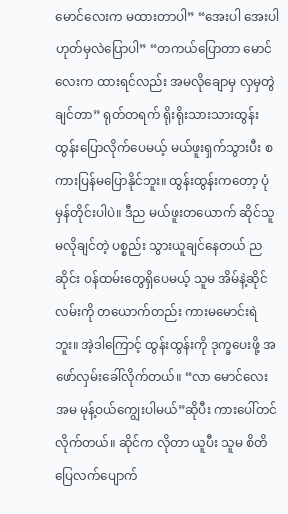မောင်လေးက မထားတာပါ” “အေးပါ အေးပါ ဟုတ်မှလဲပြောပါ” “တကယ်ပြောတာ မောင်လေးက ထားရင်လည်း အမလိုချောမှ လှမှတွဲချင်တာ” ရုတ်တရက် ရိုးရိုးသားသားထွန်းထွန်းပြောလိုက်ပေမယ့် မယ်ဖူးရှက်သွားပီး စကားပြန်မပြောနိုင်ဘူး။ ထွန်းထွန်းကတော့ ပုံမှန်တိုင်းပါပဲ။ ဒီည မယ်ဖူးတယောက် ဆိုင်သူမလိုချင်တဲ့ ပစ္စည်း သွားယူချင်နေတယ် ညဆိုင်း ဝန်ထမ်းတွေရှိပေမယ့် သူမ အိမ်နဲ့ဆိုင် လမ်းကို တယောက်တည်း ကားမမောင်းရဲဘူး။ အဲ့ဒါကြောင့် ထွန်းထွန်းကို ဒုက္ခပေးဖို့ အဖော်လှမ်းခေါ်လိုက်တယ်။ “လာ မောင်လေး အမ မုန့်ဝယ်ကျွေးပါမယ်”ဆိုပီး ကားပေါ်တင်လိုက်တယ်။ ဆိုင်က လိုတာ ယူပီး သူမ စိတိပြေလက်ပျောက်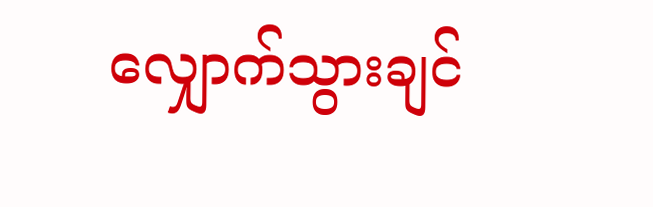လျှောက်သွားချင်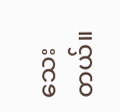သေးတယ်။